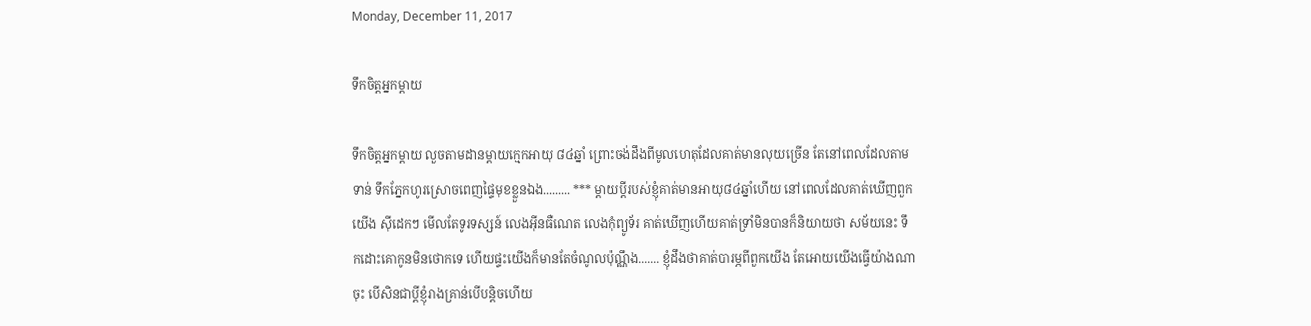Monday, December 11, 2017

ទឹកចិត្តអ្នកម្តាយ

ទឹកចិត្តអ្នកម្តាយ លួចតាមដានម្តាយក្មេកអាយុ ៨៤ឆ្នាំ ព្រោះចង់ដឹងពីមូលហេតុដែលគាត់មានលុយច្រើន តែនៅពេលដែលតាមទាន់ ទឹកភ្នែកហូរស្រោចពេញផ្ទៃមុខខ្លួនឯង......... *** ម្តាយប្តីរបស់ខ្ញុំគាត់មានអាយុ៨៤ឆ្នាំហើយ នៅពេលដែលគាត់ឃើញពួកយើង ស៊ីដេកៗ មើលតែទូរទស្សន៍ លេងអ៊ីនធឺណេត លេងកុំព្យូទ័រ គាត់ឃើញហើយគាត់ទ្រាំមិនបានក៏និយាយថា សម័យនេះ ទឹកដោះគោកូនមិនថោកទេ ហើយផ្ទះយើងក៏មានតែចំណូលប៉ុណ្ណឹង....... ខ្ញុំដឹងថាគាត់បារម្ភពីពួកយើង តែអោយយើងធ្វើយ៉ាងណាចុះ បើសិនជាប្តីខ្ញុំរាងគ្រាន់បើបន្តិចហើយ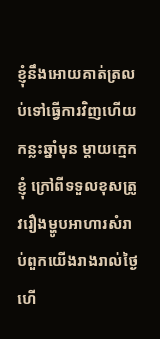ខ្ញុំនឹងអោយគាត់ត្រលប់ទៅធ្វើការវិញហើយ កន្លះឆ្នាំមុន ម្តាយក្មេកខ្ញុំ ក្រៅពីទទួលខុសត្រូវរឿងម្ហូបអាហារសំរាប់ពួកយើងរាងរាល់ថ្ងៃហើ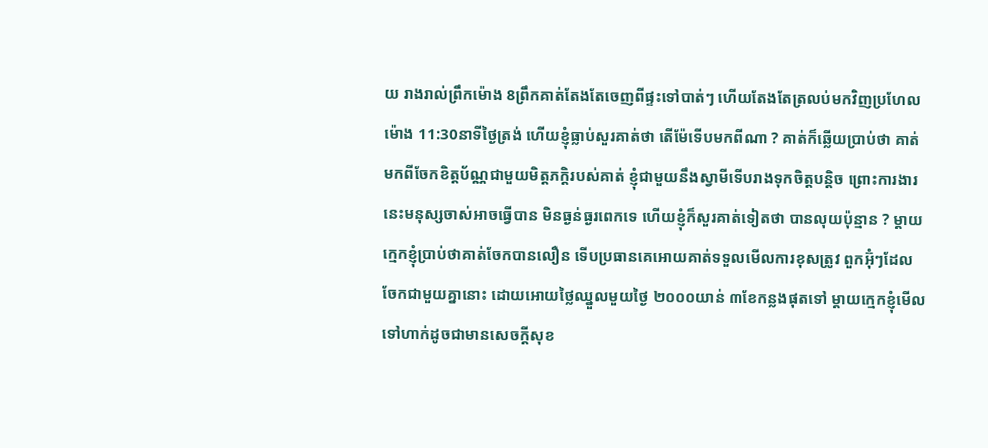យ រាងរាល់ព្រឹកម៉ោង 8ព្រឹកគាត់តែងតែចេញពីផ្ទះទៅបាត់ៗ ហើយតែងតែត្រលប់មកវិញប្រហែលម៉ោង 11:30នាទីថ្ងៃត្រង់ ហើយខ្ញុំធ្លាប់សួរគាត់ថា តើម៉ែទើបមកពីណា ? គាត់ក៏ឆ្លើយប្រាប់ថា គាត់មកពីចែកខិត្តប័ណ្ណជាមួយមិត្តភក្តិរបស់គាត់ ខ្ញុំជាមួយនឹងស្វាមីទើបរាងទុកចិត្តបន្តិច ព្រោះការងារនេះមនុស្សចាស់អាចធ្វើបាន មិនធ្ងន់ធ្ងរពេកទេ ហើយខ្ញុំក៏សួរគាត់ទៀតថា បានលុយប៉ុន្មាន ? ម្តាយក្មេកខ្ញុំប្រាប់ថាគាត់ចែកបានលឿន ទើបប្រធានគេអោយគាត់ទទួលមើលការខុសត្រូវ ពួកអ៊ុំៗដែលចែកជាមួយគ្នានោះ ដោយអោយថ្លៃឈ្នួលមួយថ្ងៃ ២០០០យាន់ ៣ខែកន្លងផុតទៅ ម្តាយក្មេកខ្ញុំមើលទៅហាក់ដូចជាមានសេចក្តីសុខ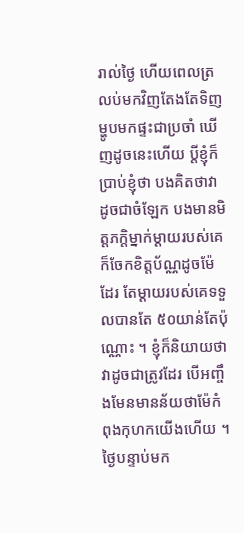រាល់ថ្ងៃ ហើយពេលត្រលប់មកវិញតែងតែទិញម្ហូបមកផ្ទះជាប្រចាំ ឃើញដូចនេះហើយ ប្តីខ្ញុំក៏ប្រាប់ខ្ញុំថា បងគិតថាវាដូចជាចំឡែក បងមានមិត្តភក្តិម្នាក់ម្តាយរបស់គេ ក៏ចែកខិត្តប័ណ្ណដូចម៉ែដែរ តែម្តាយរបស់គេទទួលបានតែ ៥០យាន់តែប៉ុណ្ណោះ ។ ខ្ញុំក៏និយាយថា វាដូចជាត្រូវដែរ បើអញ្ចឹងមែនមានន័យថាម៉ែកំពុងកុហកយើងហើយ ។ ថ្ងៃបន្ទាប់មក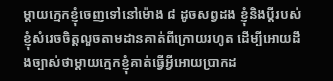ម្តាយក្មេកខ្ញុំចេញទៅនៅម៉ោង ៨ ដូចសព្វដង ខ្ញុំនិងប្តីរបស់ខ្ញុំសំរេចចិត្តលួចតាមដានគាត់ពីក្រោយរហូត ដើម្បីអោយដឹងច្បាស់ថាម្តាយក្មេកខ្ញុំគាត់ធ្វើអ្វីអោយប្រាកដ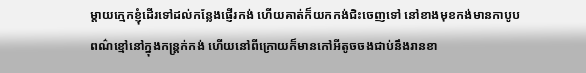ម្តាយក្មេកខ្ញុំដើរទៅដល់កន្លែងផ្ញើរកង់ ហើយគាត់ក៏យកកង់ជិះចេញទៅ នៅខាងមុខកង់មានកាបូបពណ៌ខ្មៅនៅក្នុងកន្ត្រក់កង់ ហើយនៅពីក្រោយក៏មានកៅអីតូចចងជាប់នឹងរានខា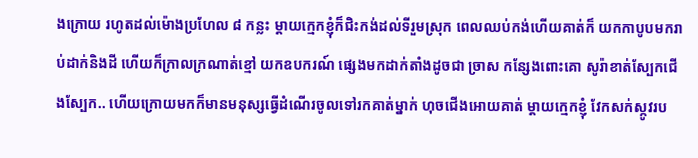ងក្រោយ រហូតដល់ម៉ោងប្រហែល ៨ កន្លះ ម្តាយក្មេកខ្ញុំក៏ជិះកង់ដល់ទីរួមស្រុក ពេលឈប់កង់ហើយគាត់ក៏ យកកាបូបមករាប់ដាក់និងដី ហើយក៏ក្រាលក្រណាត់ខ្មៅ យកឧបករណ៍ ផ្សេងមកដាក់តាំងដូចជា ច្រាស កន្សែងពោះគោ សូរ៉ាខាត់ស្បែកជើងស្បែក.. ហើយក្រោយមកក៏មានមនុស្សធ្វើដំណើរចូលទៅរកគាត់ម្នាក់ ហុចជើងអោយគាត់ ម្តាយក្មេកខ្ញុំ វែកសក់ស្កូវរប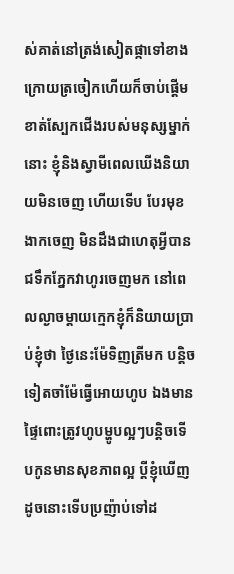ស់គាត់នៅត្រង់សៀតផ្កាទៅខាងក្រោយត្រចៀកហើយក៏ចាប់ផ្តើមខាត់ស្បែកជើងរបស់មនុស្សម្នាក់នោះ ខ្ញុំនិងស្វាមីពេលឃើងនិយាយមិនចេញ ហើយទើប បែរមុខងាកចេញ មិនដឹងជាហេតុអ្វីបានជទឹកភ្នែកវាហូរចេញមក នៅពេលល្ងាចម្តាយក្មេកខ្ញុំក៏និយាយប្រាប់ខ្ញុំថា ថ្ងៃនេះម៉ែទិញត្រីមក បន្តិចទៀតចាំម៉ែធ្វើអោយហូប ឯងមានផ្ទៃពោះត្រូវហូបម្ហូបល្អៗបន្តិចទើបកូនមានសុខភាពល្អ ប្តីខ្ញុំឃើញដូចនោះទើបប្រញ៉ាប់ទៅដ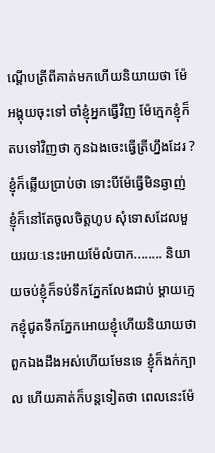ណ្តើបត្រីពីគាត់មកហើយនិយាយថា ម៉ែអង្គុយចុះទៅ ចាំខ្ញុំអ្នកធ្វើវិញ ម៉ែក្មេកខ្ញុំក៏តបទៅវិញថា កូនឯងចេះធ្វើត្រីហ្នឹងដែរ ? ខ្ញុំក៏ឆ្លើយប្រាប់ថា ទោះបីម៉ែធ្វើមិនឆ្ងាញ់ ខ្ញុំក៏នៅតែចូលចិត្តហូប សុំទោសដែលមួយរយៈនេះអោយម៉ែលំបាក........ និយាយចប់ខ្ញុំក៏ទប់ទឹកភ្នែកលែងជាប់ ម្តាយក្មេកខ្ញុំជូតទឹកភ្នែកអោយខ្ញុំហើយនិយាយថា ពួកឯងដឹងអស់ហើយមែនទេ ខ្ញុំក៏ងក់ក្បាល ហើយគាត់ក៏បន្តទៀតថា ពេលនេះម៉ែ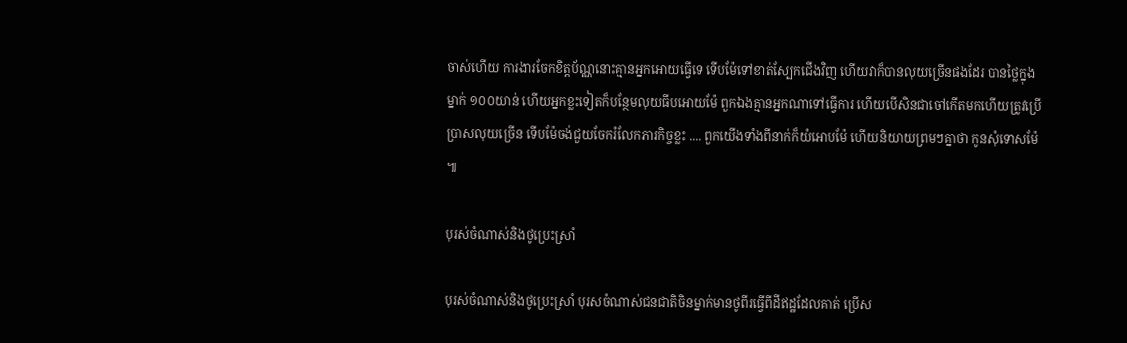ចាស់ហើយ ការងារចែកខិត្តប័ណ្ណនោះគ្មានអ្នកអោយធ្វើទេ ទើបម៉ែទៅខាត់ស្បែកជើងវិញ ហើយវាក៏បានលុយច្រើនផងដែរ បានថ្លៃក្នុងម្នាក់ ១០០យាន់ ហើយអ្នកខ្លះទៀតក៏បន្ថែមលុយធីបអោយម៉ែ ពួកឯងគ្មានអ្នកណាទៅធ្វើការ ហើយបើសិនជាចៅកើតមកហើយត្រូវប្រើប្រាសលុយច្រើន ទើបម៉ែចង់ជួយចែករំលែកភារកិច្ចខ្លះ .... ពួកយើងទាំងពីនាក់ក៏យំអោបម៉ែ ហើយនិយាយព្រមៗគ្នាថា កូនសុំទោសម៉ែ ៕

បុរស់ចំណាស់និងថូប្រេះស្រាំ

បុរស់ចំណាស់និងថូប្រេះស្រាំ បុរសចំណាស់ជនជាតិចិនម្នាក់មានថូពីរធ្វើពីដីឥដ្ឋដែលគាត់ ប្រើស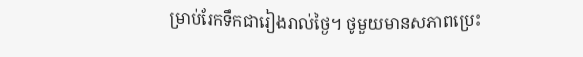ម្រាប់រែកទឹកជារៀងរាល់ថ្ងៃ។ ថូមួយមានសភាពប្រេះ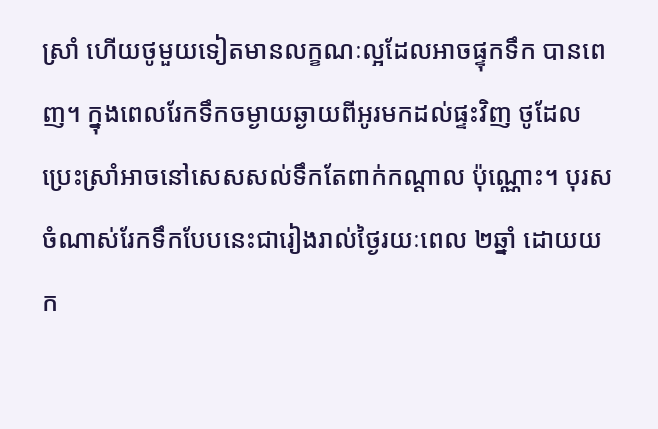ស្រាំ ហើយថូមួយទៀតមានលក្ខណៈល្អដែលអាចផ្ទុកទឹក បានពេញ។ ក្នុងពេលរែកទឹកចម្ងាយឆ្ងាយពីអូរមកដល់ផ្ទះវិញ ថូដែលប្រេះស្រាំអាចនៅសេសសល់ទឹកតែពាក់កណ្តាល ប៉ុណ្ណោះ។ បុរសចំណាស់រែកទឹកបែបនេះជារៀងរាល់ថ្ងៃរយៈពេល ២ឆ្នាំ ដោយយក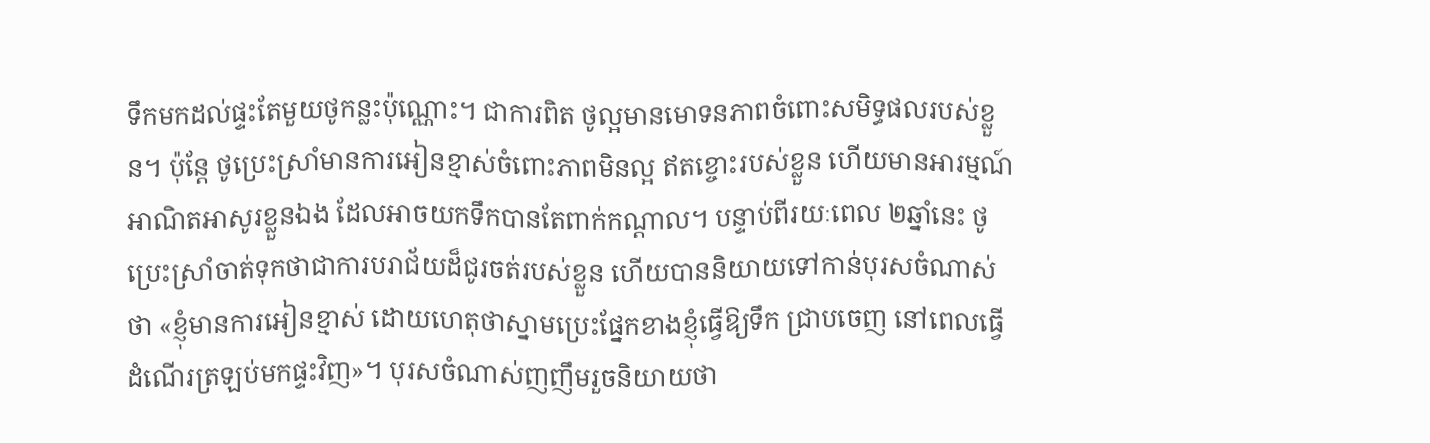ទឹកមកដល់ផ្ទះតែមួយថូកន្លះប៉ុណ្ណោះ។ ជាការពិត ថូល្អមានមោទនភាពចំពោះសមិទ្ធផលរបស់ខ្លួន។ ប៉ុន្តែ ថូប្រេះស្រាំមានការអៀនខ្មាស់ចំពោះភាពមិនល្អ ឥតខ្ចោះរបស់ខ្លួន ហើយមានអារម្មណ៍អាណិតអាសូរខ្លួនឯង ដែលអាចយកទឹកបានតែពាក់កណ្តាល។ បន្ទាប់ពីរយៈពេល ២ឆ្នាំនេះ ថូប្រេះស្រាំចាត់ទុកថាជាការបរាជ័យដ៏ជូរចត់របស់ខ្លួន ហើយបាននិយាយទៅកាន់បុរសចំណាស់ថា «ខ្ញុំមានការអៀនខ្មាស់ ដោយហេតុថាស្នាមប្រេះផ្នែកខាងខ្ញុំធ្វើឱ្យទឹក ជ្រាបចេញ នៅពេលធ្វើដំណើរត្រឡប់មកផ្ទះវិញ»។ បុរសចំណាស់ញញឹមរួចនិយាយថា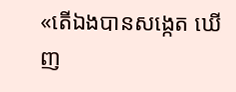«តើឯងបានសង្កេត ឃើញ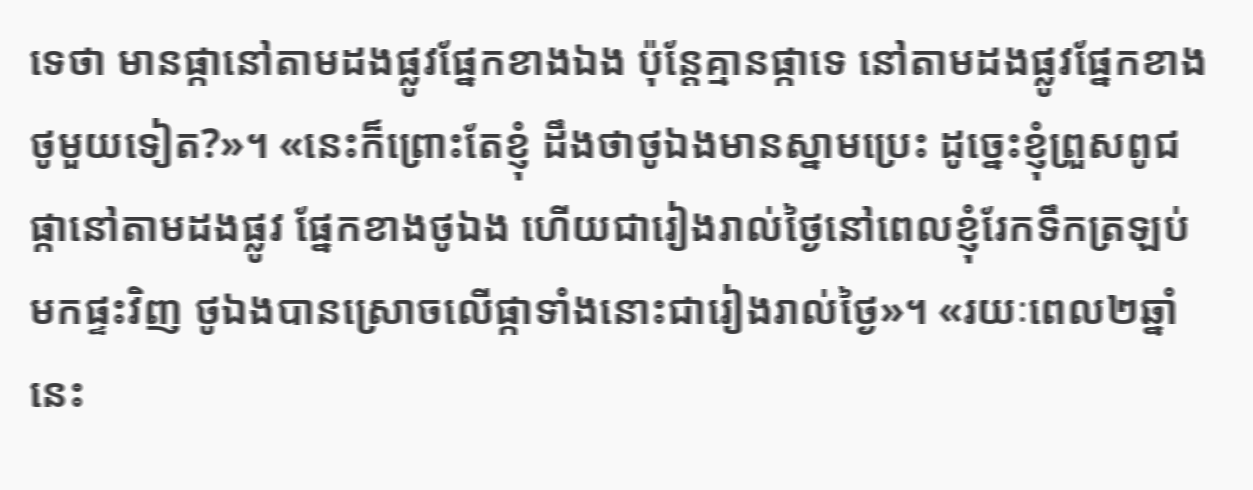ទេថា មានផ្កានៅតាមដងផ្លូវផ្នែកខាងឯង ប៉ុន្តែគ្មានផ្កាទេ នៅតាមដងផ្លូវផ្នែកខាងថូមួយទៀត?»។ «នេះក៏ព្រោះតែខ្ញុំ ដឹងថាថូឯងមានស្នាមប្រេះ ដូច្នេះខ្ញុំព្រួសពូជផ្កានៅតាមដងផ្លូវ ផ្នែកខាងថូឯង ហើយជារៀងរាល់ថ្ងៃនៅពេលខ្ញុំរែកទឹកត្រឡប់មកផ្ទះវិញ ថូឯងបានស្រោចលើផ្កាទាំងនោះជារៀងរាល់ថ្ងៃ»។ «រយៈពេល២ឆ្នាំនេះ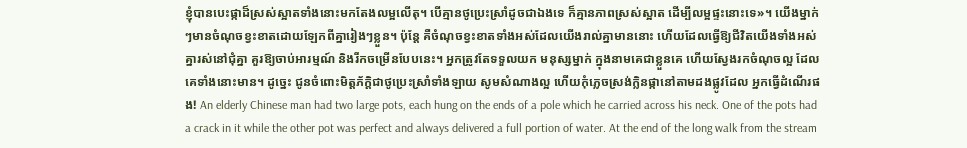ខ្ញុំបានបេះផ្កាដ៏ស្រស់ស្អាតទាំងនោះមកតែងលម្អលើតុ។ បើគ្មានថូប្រេះស្រាំដូចជាឯងទេ ក៏គ្មានភាពស្រស់ស្អាត ដើម្បីលម្អផ្ទះនោះទេ»។ យើងម្នាក់ៗមានចំណុចខ្វះខាតដោយឡែកពីគ្នារៀងៗខ្លួន។ ប៉ុន្តែ គឺចំណុចខ្វះខាតទាំងអស់ដែលយើងរាល់គ្នាមាននោះ ហើយដែលធ្វើឱ្យជីវិតយើងទាំងអស់គ្នារស់នៅជុំគ្នា គួរឱ្យចាប់អារម្មណ៍ និងរីកចម្រើនបែបនេះ។ អ្នកត្រូវតែទទួលយក មនុស្សម្នាក់ ក្នុងនាមគេជាខ្លួនគេ ហើយស្វែងរកចំណុចល្អ ដែលគេទាំងនោះមាន។ ដូច្នេះ ជូនចំពោះមិត្តភ័ក្តិជាថូប្រេះស្រាំទាំងឡាយ សូមសំណាងល្អ ហើយកុំភ្លេចស្រង់ក្លិនផ្កានៅតាមដងផ្លូវដែល អ្នកធ្វើដំណើរផង! An elderly Chinese man had two large pots, each hung on the ends of a pole which he carried across his neck. One of the pots had a crack in it while the other pot was perfect and always delivered a full portion of water. At the end of the long walk from the stream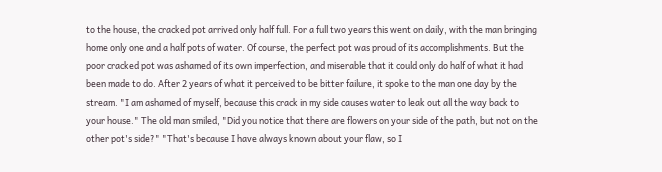to the house, the cracked pot arrived only half full. For a full two years this went on daily, with the man bringing home only one and a half pots of water. Of course, the perfect pot was proud of its accomplishments. But the poor cracked pot was ashamed of its own imperfection, and miserable that it could only do half of what it had been made to do. After 2 years of what it perceived to be bitter failure, it spoke to the man one day by the stream. "I am ashamed of myself, because this crack in my side causes water to leak out all the way back to your house." The old man smiled, "Did you notice that there are flowers on your side of the path, but not on the other pot's side?" "That's because I have always known about your flaw, so I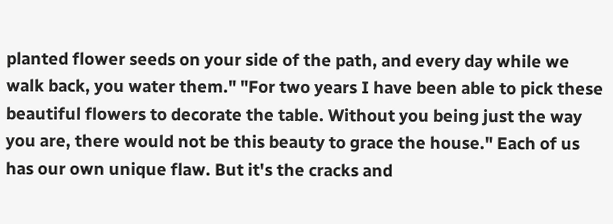planted flower seeds on your side of the path, and every day while we walk back, you water them." "For two years I have been able to pick these beautiful flowers to decorate the table. Without you being just the way you are, there would not be this beauty to grace the house." Each of us has our own unique flaw. But it's the cracks and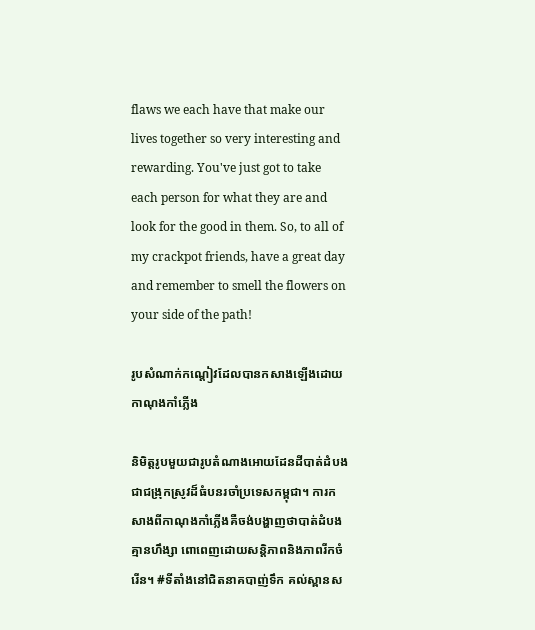flaws we each have that make our lives together so very interesting and rewarding. You've just got to take each person for what they are and look for the good in them. So, to all of my crackpot friends, have a great day and remember to smell the flowers on your side of the path!

រូបសំណាក់កណ្តៀវដែលបានកសាងឡើងដោយកាណុងកាំភ្លើង

និមិត្តរូបមួយជារូបតំណាងអោយដែនដីបាត់ដំបងជាជង្រុកស្រូវដ៏ធំបនរចាំប្រទេសកម្ពុជា។ ការកសាងពីកាណុងកាំភ្លើងគឺចង់បង្ហាញថាបាត់ដំបងគ្មានហឹង្សា ពោពេញដោយសន្តិភាពនិងភាពរីកចំរើន។ #ទីតាំងនៅជិតនាគបាញ់ទឹក គល់ស្ពានស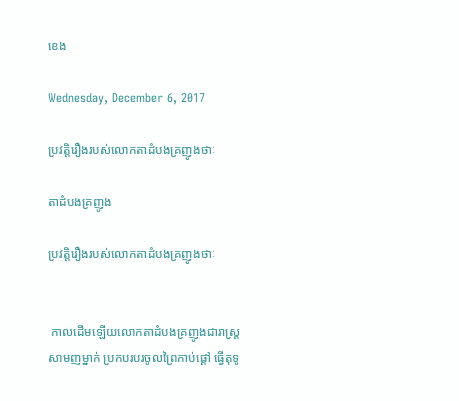ខេង

Wednesday, December 6, 2017

ប្រវត្តិរឿងរបស់លោកតាដំបងគ្រញូងថាៈ

តាដំបងគ្រញូង

ប្រវត្តិរឿងរបស់លោកតាដំបងគ្រញូងថាៈ


 កាលដើមឡើយលោកតាដំបងគ្រញូងជារាស្ត្រសាមញម្នាក់ ប្រកបរបរចូលព្រៃកាប់ផ្តៅ ធ្វើតុទូ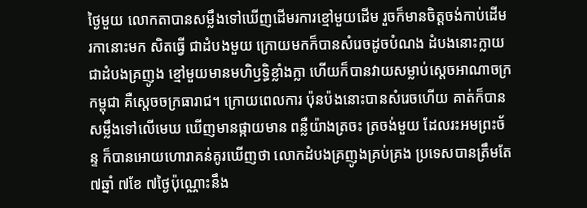ថ្ងៃមួយ លោកតាបានសម្លឹងទៅឃើញដើមរការខ្មៅមួយដើម រួចក៏មានចិត្តចង់កាប់ដើម រកានោះមក សិតធ្វើ ជាដំបងមួយ ក្រោយមកក៏បានសំរេចដូចបំណង ដំបងនោះក្លាយជាដំបងគ្រញូង ខ្មៅមួយមានមហិឫទ្ធិខ្លាំងក្លា ហើយក៏បានវាយសម្លាប់ស្តេចអាណាចក្រកម្ពុជា គឺស្តេចចក្រធារាជ។ ក្រោយពេលការ ប៉ុនប៉ងនោះបានសំរេចហើយ គាត់ក៏បានសម្លឹងទៅលើមេឃ ឃើញមានផ្កាយមាន ពន្លឺយ៉ាងត្រចះ ត្រចង់មួយ ដែលរះអមព្រះច័ន្ទ ក៏បានអោយហោរាគន់គូរឃើញថា លោកដំបងគ្រញូងគ្រប់គ្រង ប្រទេសបានត្រឹមតែ ៧ឆ្នាំ ៧ខែ ៧ថ្ងៃប៉ុណ្ណោះនឹង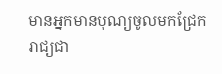មានអ្នកមានបុណ្យចូលមកជ្រែករាជ្យជា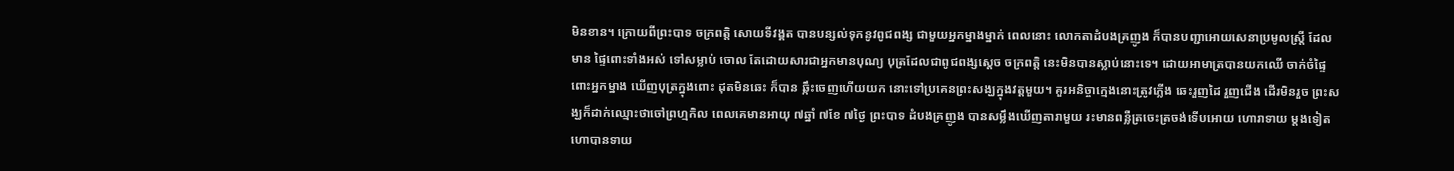មិនខាន។ ក្រោយពីព្រះបាទ ចក្រពត្តិ សោយទីវង្គត បានបន្សល់ទុកនូវពូជពង្ស ជាមួយអ្នកម្នាងម្នាក់ ពេលនោះ លោកតាដំបងគ្រញូង ក៏បានបញ្ជាអោយសេនាប្រមូលស្រី្ត ដែលមាន ផ្ទៃពោះទាំងអស់ ទៅសម្លាប់ ចោល តែដោយសារជាអ្នកមានបុណ្យ បុត្រដែលជាពូជពង្សស្តេច ចក្រពត្តិ នេះមិនបានស្លាប់នោះទេ។ ដោយអាមាត្របានយកឈើ ចាក់ចំផ្ទៃពោះអ្នកម្នាង ឃើញបុត្រក្នុងពោះ ដុតមិនឆេះ ក៏បាន ឆ្កឹះចេញហើយយក នោះទៅប្រគេនព្រះសង្ឃក្នុងវត្តមួយ។ គួរអនិច្ចាក្មេងនោះត្រូវភ្លើង ឆេះរួញដៃ រួញជើង ដើរមិនរួច ព្រះសង្ឃក៏ដាក់ឈ្មោះថាចៅព្រហ្មកិល ពេលគេមានអាយុ ៧ឆ្នាំ ៧ខែ ៧ថ្ងៃ ព្រះបាទ ដំបងគ្រញូង បានសម្លឹងឃើញតារាមួយ រះមានពន្លឺត្រចេះត្រចង់ទើបអោយ ហោរាទាយ ម្តងទៀត ហោបានទាយ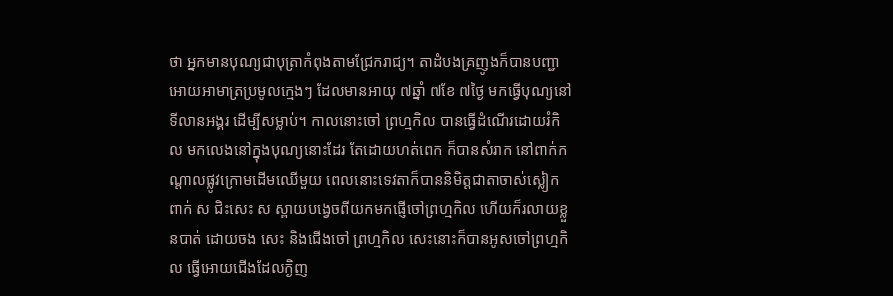ថា អ្នកមានបុណ្យជាបុត្រាកំពុងតាមជ្រែករាជ្យ។ តាដំបងគ្រញូងក៏បានបញ្ជាអោយអាមាត្រប្រមូលក្មេងៗ ដែលមានអាយុ ៧ឆ្នាំ ៧ខែ ៧ថ្ងៃ មកធ្វើបុណ្យនៅទីលានអង្គរ ដើម្បីសម្លាប់។ កាលនោះចៅ ព្រហ្មកិល បានធ្វើដំណើរដោយរំកិល មកលេងនៅក្នុងបុណ្យនោះដែរ តែដោយហត់ពេក ក៏បានសំរាក នៅពាក់កណ្តាលផ្លូវក្រោមដើមឈើមួយ ពេលនោះទេវតាក៏បាននិមិត្តជាតាចាស់ស្លៀក ពាក់ ស ជិះសេះ ស ស្ពាយបង្វេចពីយកមកផ្ញើចៅព្រហ្មកិល ហើយក៏រលាយខ្លួនបាត់ ដោយចង សេះ និងជើងចៅ ព្រហ្មកិល សេះនោះក៏បានអូសចៅព្រហ្មកិល ធ្វើអោយជើងដែលក្ងិញ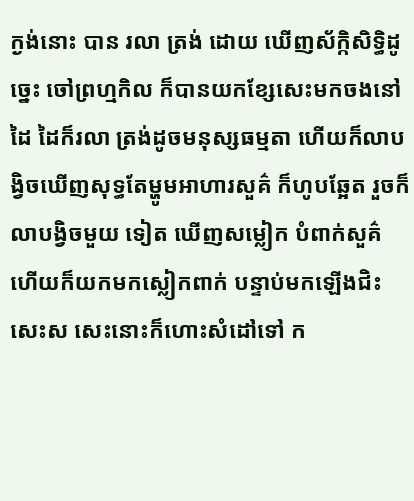ក្ងង់នោះ បាន រលា ត្រង់ ដោយ ឃើញស័ក្កិសិទ្ធិដូច្នេះ ចៅព្រហ្មកិល ក៏បានយកខ្សែសេះមកចងនៅដៃ ដៃក៏រលា ត្រង់ដូចមនុស្សធម្មតា ហើយក៏លាបង្វិចឃើញសុទ្ធតែម្ហូមអាហារសួគ៌ ក៏ហូបឆ្អែត រួចក៏លាបង្វិចមួយ ទៀត ឃើញសម្លៀក បំពាក់សួគ៌ ហើយក៏យកមកស្លៀកពាក់ បន្ទាប់មកឡើងជិះសេះស សេះនោះក៏ហោះសំដៅទៅ ក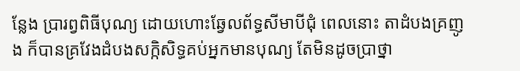ន្លែង ប្រារព្វពិធីបុណ្យ ដោយហោះឆ្វែលព័ទ្ធសីមាបីជុំ ពេលនោះ តាដំបងគ្រញូង ក៏បានគ្រវែងដំបងសក្កិសិទ្ធគប់អ្នកមានបុណ្យ តែមិនដូចប្រាថ្នា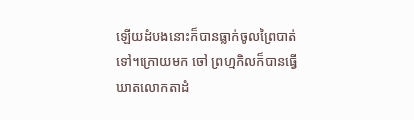ឡើយដំបងនោះក៏បានធ្លាក់ចូលព្រៃបាត់ទៅ។ក្រោយមក ចៅ ព្រហ្មកិលក៏បានធ្វើឃាតលោកតាដំ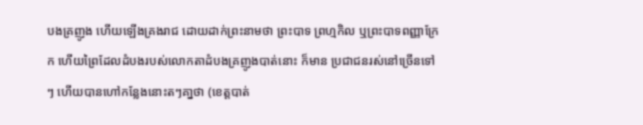បងគ្រញូង ហើយឡើងគ្រងរាជ ដោយដាក់ព្រះនាមថា ព្រះបាទ ព្រហ្មកិល ឬព្រះបាទពញ្ញាក្រែក ហើយព្រៃដែលដំបងរបស់លោកតាដំបងគ្រញូងបាត់នោះ ក៏មាន ប្រជាជនរស់នៅច្រើនទៅៗ ហើយបានហៅកន្លែងនោះតៗគា្នថា (ខេត្តបាត់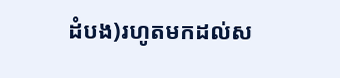ដំបង)រហូតមកដល់ស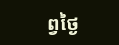ព្វថ្ងៃ